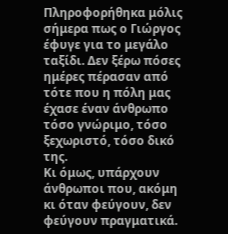Πληροφορήθηκα μόλις σήμερα πως ο Γιώργος έφυγε για το μεγάλο ταξίδι. Δεν ξέρω πόσες ημέρες πέρασαν από τότε που η πόλη μας έχασε έναν άνθρωπο τόσο γνώριμο, τόσο ξεχωριστό, τόσο δικό της.
Κι όμως, υπάρχουν άνθρωποι που, ακόμη κι όταν φεύγουν, δεν φεύγουν πραγματικά.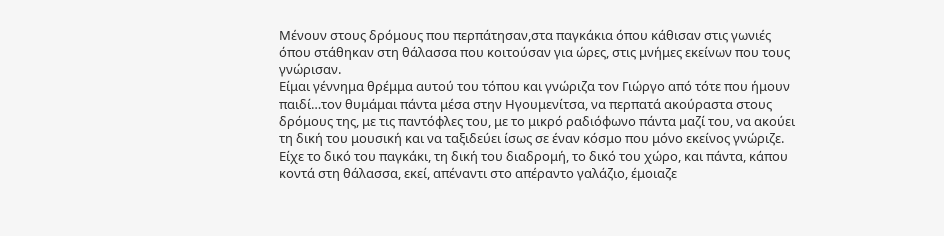Μένουν στους δρόμους που περπάτησαν,στα παγκάκια όπου κάθισαν στις γωνιές όπου στάθηκαν στη θάλασσα που κοιτούσαν για ώρες, στις μνήμες εκείνων που τους γνώρισαν.
Είμαι γέννημα θρέμμα αυτού του τόπου και γνώριζα τον Γιώργο από τότε που ήμουν παιδί…τον θυμάμαι πάντα μέσα στην Ηγουμενίτσα, να περπατά ακούραστα στους δρόμους της, με τις παντόφλες του, με το μικρό ραδιόφωνο πάντα μαζί του, να ακούει τη δική του μουσική και να ταξιδεύει ίσως σε έναν κόσμο που μόνο εκείνος γνώριζε.
Είχε το δικό του παγκάκι, τη δική του διαδρομή, το δικό του χώρο, και πάντα, κάπου κοντά στη θάλασσα, εκεί, απέναντι στο απέραντο γαλάζιο, έμοιαζε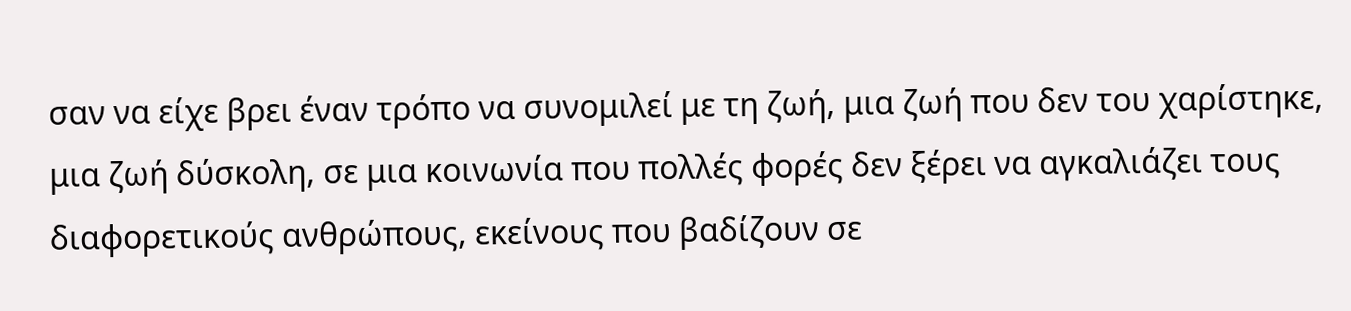σαν να είχε βρει έναν τρόπο να συνομιλεί με τη ζωή, μια ζωή που δεν του χαρίστηκε, μια ζωή δύσκολη, σε μια κοινωνία που πολλές φορές δεν ξέρει να αγκαλιάζει τους διαφορετικούς ανθρώπους, εκείνους που βαδίζουν σε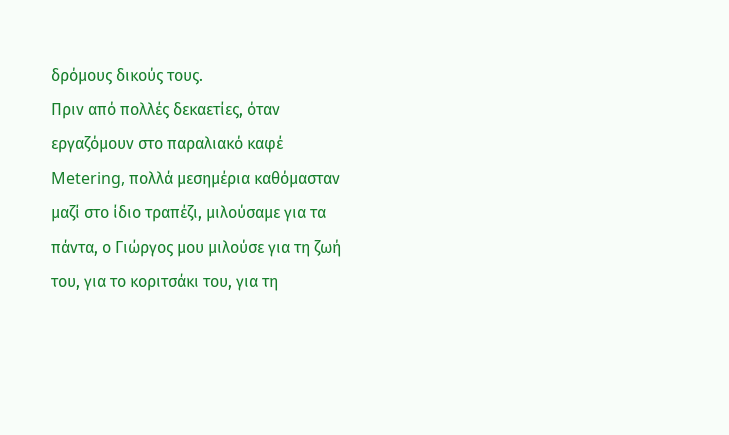δρόμους δικούς τους.
Πριν από πολλές δεκαετίες, όταν εργαζόμουν στο παραλιακό καφέ Metering, πολλά μεσημέρια καθόμασταν μαζί στο ίδιο τραπέζι, μιλούσαμε για τα πάντα, ο Γιώργος μου μιλούσε για τη ζωή του, για το κοριτσάκι του, για τη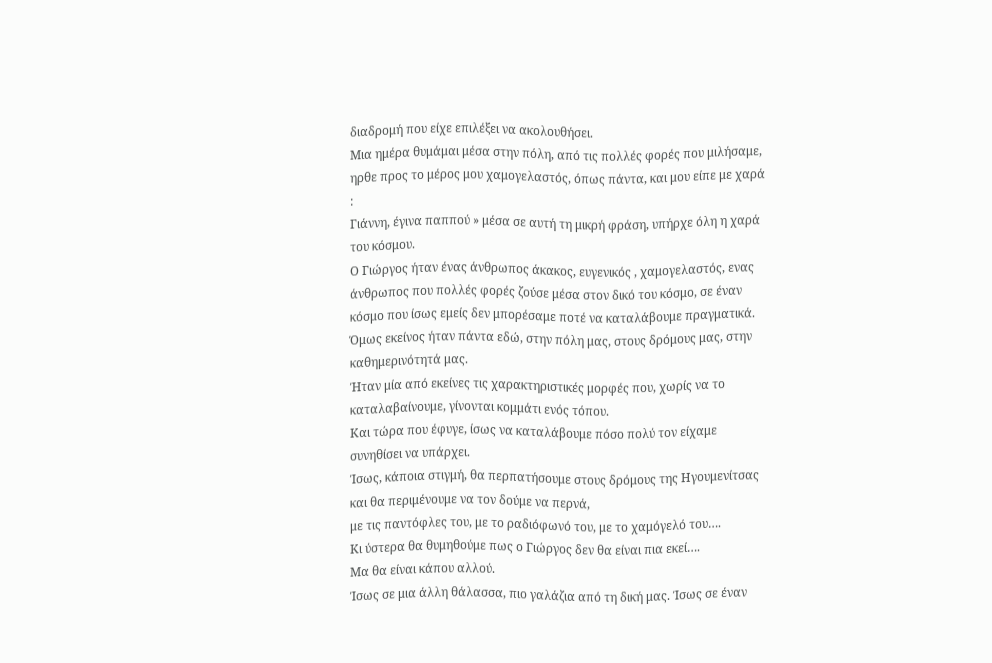διαδρομή που είχε επιλέξει να ακολουθήσει.
Μια ημέρα θυμάμαι μέσα στην πόλη, από τις πολλές φορές που μιλήσαμε, ηρθε προς το μέρος μου χαμογελαστός, όπως πάντα, και μου είπε με χαρά :
Γιάννη, έγινα παππού » μέσα σε αυτή τη μικρή φράση, υπήρχε όλη η χαρά του κόσμου.
Ο Γιώργος ήταν ένας άνθρωπος άκακος, ευγενικός , χαμογελαστός, ενας άνθρωπος που πολλές φορές ζούσε μέσα στον δικό του κόσμο, σε έναν κόσμο που ίσως εμείς δεν μπορέσαμε ποτέ να καταλάβουμε πραγματικά.
Όμως εκείνος ήταν πάντα εδώ, στην πόλη μας, στους δρόμους μας, στην καθημερινότητά μας.
Ήταν μία από εκείνες τις χαρακτηριστικές μορφές που, χωρίς να το καταλαβαίνουμε, γίνονται κομμάτι ενός τόπου.
Και τώρα που έφυγε, ίσως να καταλάβουμε πόσο πολύ τον είχαμε συνηθίσει να υπάρχει.
Ίσως, κάποια στιγμή, θα περπατήσουμε στους δρόμους της Ηγουμενίτσας και θα περιμένουμε να τον δούμε να περνά,
με τις παντόφλες του, με το ραδιόφωνό του, με το χαμόγελό του….
Κι ύστερα θα θυμηθούμε πως ο Γιώργος δεν θα είναι πια εκεί….
Μα θα είναι κάπου αλλού.
Ίσως σε μια άλλη θάλασσα, πιο γαλάζια από τη δική μας. Ίσως σε έναν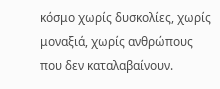κόσμο χωρίς δυσκολίες, χωρίς μοναξιά, χωρίς ανθρώπους που δεν καταλαβαίνουν.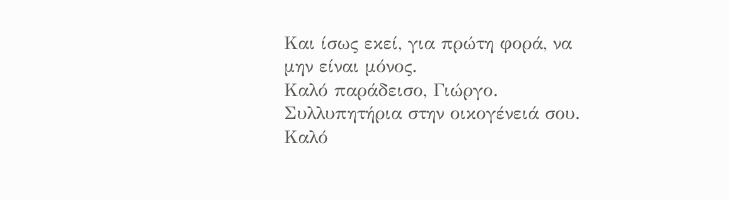Και ίσως εκεί, για πρώτη φορά, να μην είναι μόνος.
Καλό παράδεισο, Γιώργο.
Συλλυπητήρια στην οικογένειά σου.
Καλό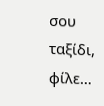σου ταξίδι, φίλε…